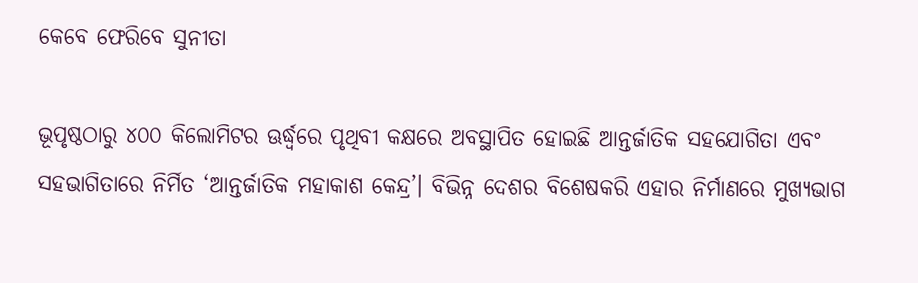କେବେ ଫେରିବେ ସୁନୀତା

ଭୂପୃଷ୍ଠଠାରୁ ୪୦୦ କିଲୋମିଟର ଊର୍ଦ୍ଧ୍ୱରେ ପୃଥିବୀ କକ୍ଷରେ ଅବସ୍ଥାପିତ ହୋଇଛି ଆନ୍ତର୍ଜାତିକ ସହଯୋଗିତା ଏବଂ ସହଭାଗିତାରେ ନିର୍ମିତ ‘ଆନ୍ତର୍ଜାତିକ ମହାକାଶ କେନ୍ଦ୍ର’। ବିଭିନ୍ନ ଦେଶର ବିଶେଷକରି ଏହାର ନିର୍ମାଣରେ ମୁଖ୍ୟଭାଗ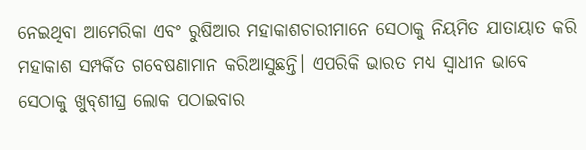ନେଇଥିବା ଆମେରିକା ଏବଂ ରୁଷିଆର ମହାକାଶଚାରୀମାନେ ସେଠାକୁ ନିୟମିତ ଯାତାୟାତ କରି ମହାକାଶ ସମ୍ପର୍କିତ ଗବେଷଣାମାନ କରିଆସୁଛନ୍ତି। ଏପରିକି ଭାରତ ମଧ୍ୟ ସ୍ବାଧୀନ ଭାବେ ସେଠାକୁ ଖୁବ୍‌ଶୀଘ୍ର ଲୋକ ପଠାଇବାର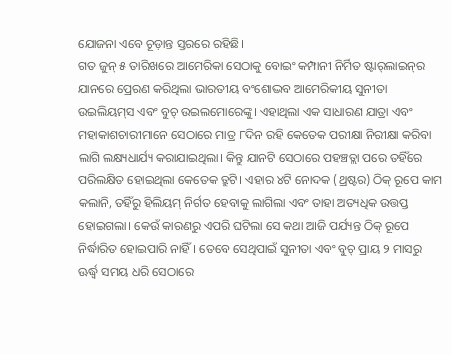ଯୋଜନା ଏବେ ଚୂଡ଼ାନ୍ତ ସ୍ତରରେ ରହିଛି।
ଗତ ଜୁନ୍‌ ୫ ତାରିଖରେ ଆମେରିକା ସେଠାକୁ ବୋଇଂ କମ୍ପାନୀ ନିର୍ମିତ ଷ୍ଟାର୍‌ଲାଇନ୍‌ର ଯାନରେ ପ୍ରେରଣ କରିଥିଲା ଭାରତୀୟ ବଂଶୋଦ୍ଭବ ଆମେରିକୀୟ ସୁନୀତା ଉଇଲିୟମ୍‌ସ ଏବଂ ବୁଚ୍‌ ଉଇଲମୋରେଙ୍କୁ। ଏହାଥିଲା ଏକ ସାଧାରଣ ଯାତ୍ରା ଏବଂ ମହାକାଶଚାରୀମାନେ ସେଠାରେ ମାତ୍ର ୮ଦିନ ରହି କେତେକ ପରୀକ୍ଷା ନିରୀକ୍ଷା କରିବା ଲାଗି ଲକ୍ଷ୍ୟଧାର୍ଯ୍ୟ କରାଯାଇଥିଲା। କିନ୍ତୁ ଯାନଟି ସେଠାରେ ପହଞ୍ଚତ୍ଲା ପରେ ତହିଁରେ ପରିଲକ୍ଷିତ ହୋଇଥିଲା କେତେକ ତ୍ରୁଟି। ଏହାର ୪ଟି ନୋଦକ (ଥ୍ରଷ୍ଟର) ଠିକ୍‌ ରୂପେ କାମ କଲାନି, ତହିଁରୁ ହିଲିୟମ୍‌ ନିର୍ଗତ ହେବାକୁ ଲାଗିଲା ଏବଂ ତାହା ଅତ୍ୟଧିକ ଉତ୍ତପ୍ତ ହୋଇଗଲା। କେଉଁ କାରଣରୁ ଏପରି ଘଟିଲା ସେ କଥା ଆଜି ପର୍ଯ୍ୟନ୍ତ ଠିକ୍‌ ରୂପେ ନିର୍ଦ୍ଧାରିତ ହୋଇପାରି ନାହିଁ। ତେବେ ସେଥିପାଇଁ ସୁନୀତା ଏବଂ ବୁଚ୍‌ ପ୍ରାୟ ୨ ମାସରୁ ଊର୍ଦ୍ଧ୍ୱ ସମୟ ଧରି ସେଠାରେ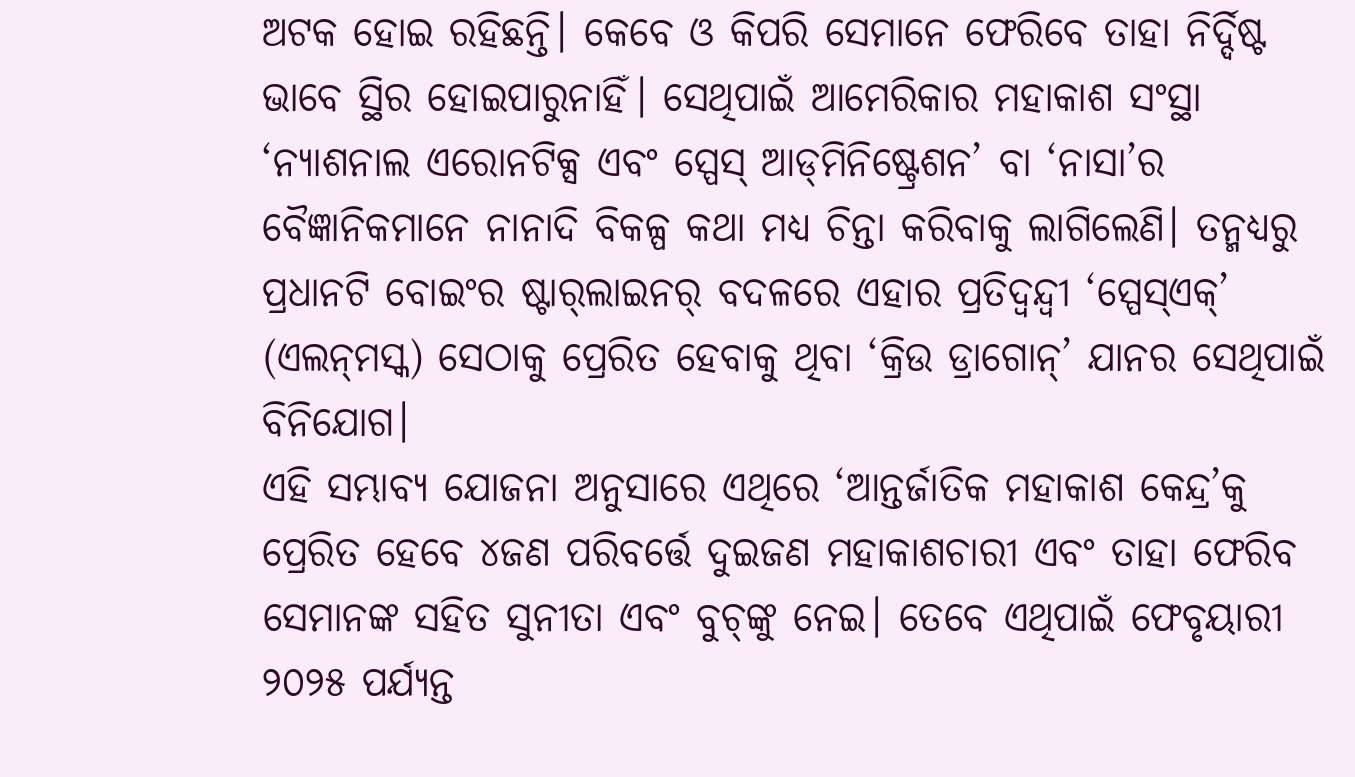ଅଟକ ହୋଇ ରହିଛନ୍ତି। କେବେ ଓ କିପରି ସେମାନେ ଫେରିବେ ତାହା ନିର୍ଦ୍ଦିଷ୍ଟ ଭାବେ ସ୍ଥିର ହୋଇପାରୁନାହିଁ। ସେଥିପାଇଁ ଆମେରିକାର ମହାକାଶ ସଂସ୍ଥା ‘ନ୍ୟାଶନାଲ ଏରୋନଟିକ୍ସ ଏବଂ ସ୍ପେସ୍‌ ଆଡ୍‌ମିନିଷ୍ଟ୍ରେଶନ’ ବା ‘ନାସା’ର ବୈଜ୍ଞାନିକମାନେ ନାନାଦି ବିକଳ୍ପ କଥା ମଧ୍ୟ ଚିନ୍ତା କରିବାକୁ ଲାଗିଲେଣି। ତନ୍ମଧ୍ୟରୁ ପ୍ରଧାନଟି ବୋଇଂର ଷ୍ଟାର୍‌ଲାଇନର୍‌ ବଦଳରେ ଏହାର ପ୍ରତିଦ୍ୱନ୍ଦ୍ୱୀ ‘ସ୍ପେସ୍‌ଏକ୍‌’ (ଏଲନ୍‌ମସ୍କ) ସେଠାକୁ ପ୍ରେରିତ ହେବାକୁ ଥିବା ‘କ୍ରିଉ ଡ୍ରାଗୋନ୍‌’ ଯାନର ସେଥିପାଇଁ ବିନିଯୋଗ।
ଏହି ସମ୍ଭାବ୍ୟ ଯୋଜନା ଅନୁସାରେ ଏଥିରେ ‘ଆନ୍ତର୍ଜାତିକ ମହାକାଶ କେନ୍ଦ୍ର’କୁ ପ୍ରେରିତ ହେବେ ୪ଜଣ ପରିବର୍ତ୍ତେ ଦୁଇଜଣ ମହାକାଶଚାରୀ ଏବଂ ତାହା ଫେରିବ ସେମାନଙ୍କ ସହିତ ସୁନୀତା ଏବଂ ବୁଚ୍‌ଙ୍କୁ ନେଇ। ତେବେ ଏଥିପାଇଁ ଫେବୃୟାରୀ ୨୦୨୫ ପର୍ଯ୍ୟନ୍ତ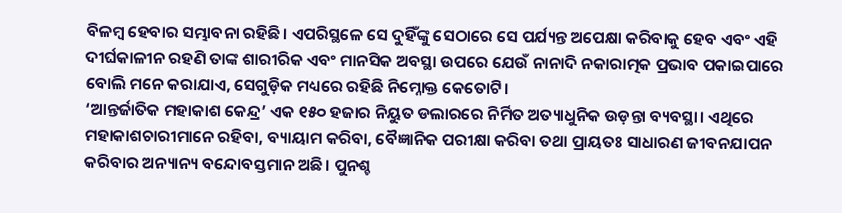ବିଳମ୍ବ ହେବାର ସମ୍ଭାବନା ରହିଛି। ଏପରିସ୍ଥଳେ ସେ ଦୁହିଁଙ୍କୁ ସେଠାରେ ସେ ପର୍ଯ୍ୟନ୍ତ ଅପେକ୍ଷା କରିବାକୁ ହେବ ଏବଂ ଏହି ଦୀର୍ଘକାଳୀନ ରହଣି ତାଙ୍କ ଶାରୀରିକ ଏବଂ ମାନସିକ ଅବସ୍ଥା ଉପରେ ଯେଉଁ ନାନାଦି ନକାରାତ୍ମକ ପ୍ରଭାବ ପକାଇପାରେ ବୋଲି ମନେ କରାଯାଏ, ସେଗୁଡ଼ିକ ମଧ୍ୟରେ ରହିଛି ନିମ୍ନୋକ୍ତ କେତୋଟି।
‘ଆନ୍ତର୍ଜାତିକ ମହାକାଶ କେନ୍ଦ୍ର’ ଏକ ୧୫୦ ହଜାର ନିୟୁତ ଡଲାରରେ ନିର୍ମିତ ଅତ୍ୟାଧୁନିକ ଉଡ଼ନ୍ତା ବ୍ୟବସ୍ଥା। ଏଥିରେ ମହାକାଶଚାରୀମାନେ ରହିବା, ବ୍ୟାୟାମ କରିବା, ବୈଜ୍ଞାନିକ ପରୀକ୍ଷା କରିବା ତଥା ପ୍ରାୟତଃ ସାଧାରଣ ଜୀବନଯାପନ କରିବାର ଅନ୍ୟାନ୍ୟ ବନ୍ଦୋବସ୍ତମାନ ଅଛି। ପୁନଶ୍ଚ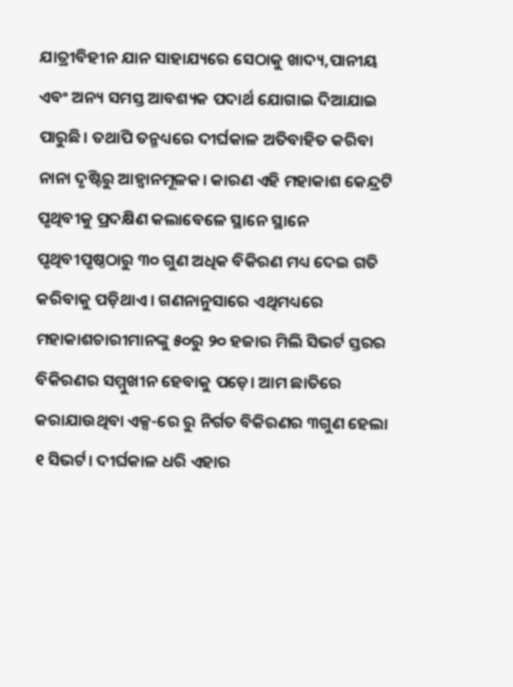ଯାତ୍ରୀବିହୀନ ଯାନ ସାହାଯ୍ୟରେ ସେଠାକୁ ଖାଦ୍ୟ,ପାନୀୟ ଏବଂ ଅନ୍ୟ ସମସ୍ତ ଆବଶ୍ୟକ ପଦାର୍ଥ ଯୋଗାଇ ଦିଆଯାଇ ପାରୁଛି। ତଥାପି ତନ୍ମଧ୍ୟରେ ଦୀର୍ଘକାଳ ଅତିବାହିତ କରିବା ନାନା ଦୃଷ୍ଟିରୁ ଆହ୍ବାନମୂଳକ। କାରଣ ଏହି ମହାକାଶ କେନ୍ଦ୍ରଟି ପୃଥିବୀକୁ ପ୍ରଦକ୍ଷିଣ କଲାବେଳେ ସ୍ଥାନେ ସ୍ଥାନେ ପୃଥିବୀପୃଷ୍ଠଠାରୁ ୩୦ ଗୁଣ ଅଧିକ ବିକିରଣ ମଧ୍ୟ ଦେଇ ଗତି କରିବାକୁ ପଡ଼ିଥାଏ। ଗଣନାନୁସାରେ ଏଥିମଧ୍ୟରେ ମହାକାଶଚାରୀମାନଙ୍କୁ ୫୦ରୁ ୨୦ ହଜାର ମିଲି ସିଭର୍ଟ ସ୍ତରର ବିକିରଣର ସମ୍ମୁଖୀନ ହେବାକୁ ପଡ଼େ। ଆମ ଛାତିରେ କରାଯାଉଥିବା ଏକ୍ସ-ରେ ରୁ ନିର୍ଗତ ବିକିରଣର ୩ଗୁଣ ହେଲା ୧ ସିଭର୍ଟ। ଦୀର୍ଘକାଳ ଧରି ଏହାର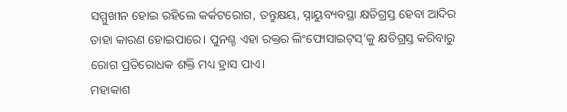ସମ୍ମୁଖୀନ ହୋଇ ରହିଲେ କର୍କଟରୋଗ, ତନ୍ତୁକ୍ଷୟ, ସ୍ନାୟୁବ୍ୟବସ୍ଥା କ୍ଷତିଗ୍ରସ୍ତ ହେବା ଆଦିର ତାହା କାରଣ ହୋଇପାରେ। ପୁନଶ୍ଚ ଏହା ରକ୍ତର ଲିଂଫୋସାଇଟ୍‌ସ୍‌’କୁ କ୍ଷତିଗ୍ରସ୍ତ କରିବାରୁ ରୋଗ ପ୍ରତିରୋଧକ ଶକ୍ତି ମଧ୍ୟ ହ୍ରାସ ପାଏ।
ମହାକାଶ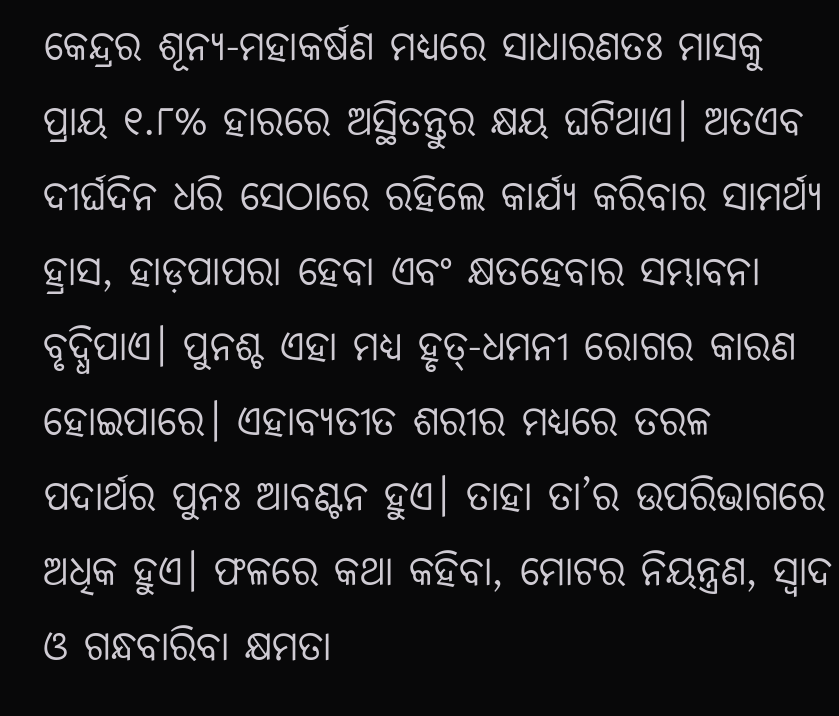କେନ୍ଦ୍ରର ଶୂନ୍ୟ-ମହାକର୍ଷଣ ମଧ୍ୟରେ ସାଧାରଣତଃ ମାସକୁ ପ୍ରାୟ ୧.୮% ହାରରେ ଅସ୍ଥିତନ୍ତୁର କ୍ଷୟ ଘଟିଥାଏ। ଅତଏବ ଦୀର୍ଘଦିନ ଧରି ସେଠାରେ ରହିଲେ କାର୍ଯ୍ୟ କରିବାର ସାମର୍ଥ୍ୟ ହ୍ରାସ, ହାଡ଼ପାପରା ହେବା ଏବଂ କ୍ଷତହେବାର ସମ୍ଭାବନା ବୃଦ୍ଧିପାଏ। ପୁନଶ୍ଚ ଏହା ମଧ୍ୟ ହୃତ୍‌-ଧମନୀ ରୋଗର କାରଣ ହୋଇପାରେ। ଏହାବ୍ୟତୀତ ଶରୀର ମଧ୍ୟରେ ତରଳ ପଦାର୍ଥର ପୁନଃ ଆବଣ୍ଟନ ହୁଏ। ତାହା ତା’ର ଉପରିଭାଗରେ ଅଧିକ ହୁଏ। ଫଳରେ କଥା କହିବା, ମୋଟର ନିୟନ୍ତ୍ରଣ, ସ୍ବାଦ ଓ ଗନ୍ଧବାରିବା କ୍ଷମତା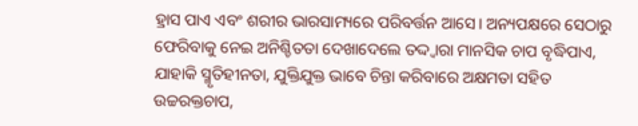ହ୍ରାସ ପାଏ ଏବଂ ଶରୀର ଭାରସାମ୍ୟରେ ପରିବର୍ତ୍ତନ ଆସେ। ଅନ୍ୟପକ୍ଷରେ ସେଠାରୁ ଫେରିବାକୁ ନେଇ ଅନିଶ୍ଚିତତା ଦେଖାଦେଲେ ତଦ୍ଦ୍ବାରା ମାନସିକ ଚାପ ବୃଦ୍ଧିପାଏ, ଯାହାକି ସ୍ମୃତିହୀନତା, ଯୁକ୍ତିଯୁକ୍ତ ଭାବେ ଚିନ୍ତା କରିବାରେ ଅକ୍ଷମତା ସହିତ ଉଚ୍ଚରକ୍ତଚାପ,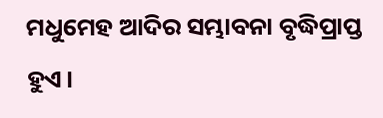ମଧୁମେହ ଆଦିର ସମ୍ଭାବନା ବୃଦ୍ଧିପ୍ରାପ୍ତ ହୁଏ।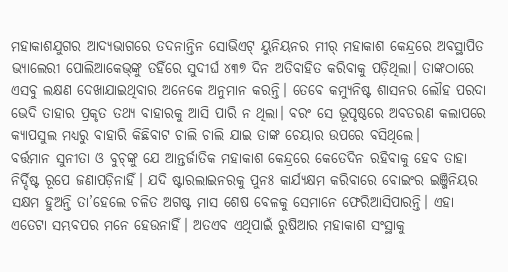ମହାକାଶଯୁଗର ଆଦ୍ୟଭାଗରେ ତଦନାନ୍ତିନ ସୋଭିଏଟ୍‌ ୟୁନିୟନର ମୀର୍‌ ମହାକାଶ କେନ୍ଦ୍ରରେ ଅବସ୍ଥାପିତ ଭ୍ୟାଲେରୀ ପୋଲିଆକେଭ୍‌ଙ୍କୁ ତହିଁରେ ସୁଦୀର୍ଘ ୪୩୭ ଦିନ ଅତିବାହିତ କରିବାକୁ ପଡ଼ିଥିଲା। ତାଙ୍କଠାରେ ଏସବୁ ଲକ୍ଷଣ ଦେଖାଯାଇଥିବାର ଅନେକେ ଅନୁମାନ କରନ୍ତି। ତେବେ କମ୍ୟୁନିଷ୍ଟ ଶାସନର ଲୌହ ପରଦା ଭେଦି ତାହାର ପ୍ରକୃତ ତଥ୍ୟ ବାହାରକୁ ଆସି ପାରି ନ ଥିଲା। ବରଂ ସେ ଭୂପୃଷ୍ଠରେ ଅବତରଣ କଲାପରେ କ୍ୟାପସୁଲ ମଧ୍ୟରୁ ବାହାରି କିଛିବାଟ ଚାଲି ଚାଲି ଯାଇ ତାଙ୍କ ଚେୟାର ଉପରେ ବସିଥିଲେ।
ବର୍ତ୍ତମାନ ସୁନୀତା ଓ ବୁଚ୍‌ଙ୍କୁ ଯେ ଆନ୍ତର୍ଜାତିକ ମହାକାଶ କେନ୍ଦ୍ରରେ କେତେଦିନ ରହିବାକୁ ହେବ ତାହା ନିର୍ଦ୍ଦିଷ୍ଟ ରୂପେ ଜଣାପଡ଼ିନାହିଁ। ଯଦି ଷ୍ଟାରଲାଇନରକୁ ପୁନଃ କାର୍ଯ୍ୟକ୍ଷମ କରିବାରେ ବୋଇଂର ଇଞ୍ଜିନିୟର ସକ୍ଷମ ହୁଅନ୍ତି ତା’ହେଲେ ଚଳିତ ଅଗଷ୍ଟ ମାସ ଶେଷ ବେଳକୁ ସେମାନେ ଫେରିଆସିପାରନ୍ତି। ଏହା ଏତେଟା ସମ୍ଭବପର ମନେ ହେଉନାହିଁ। ଅତଏବ ଏଥିପାଇଁ ରୁଷିଆର ମହାକାଶ ସଂସ୍ଥାକୁ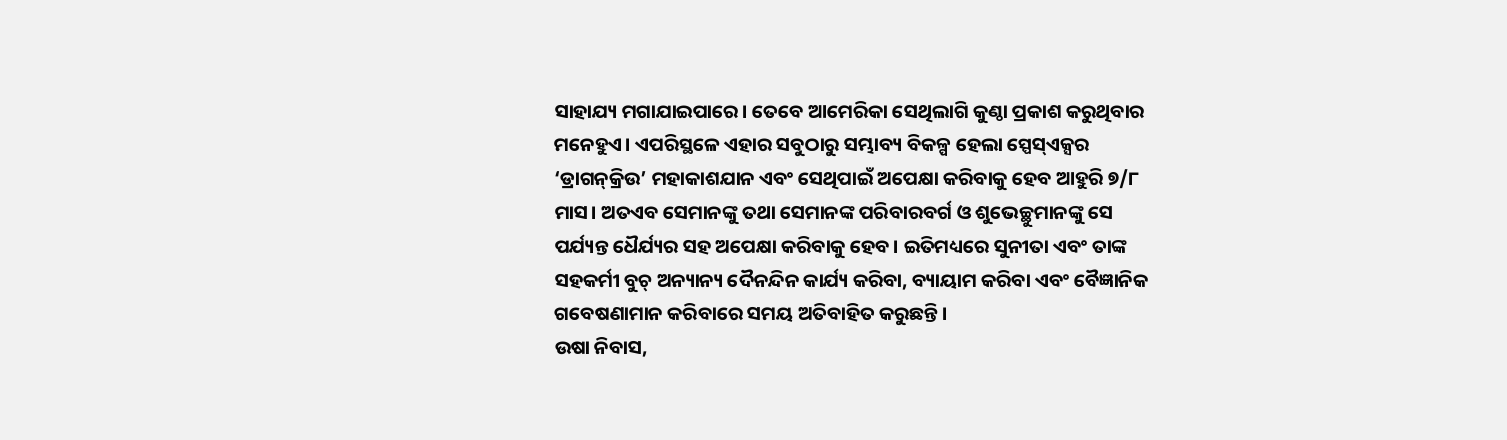ସାହାଯ୍ୟ ମଗାଯାଇପାରେ। ତେବେ ଆମେରିକା ସେଥିଲାଗି କୁଣ୍ଠା ପ୍ରକାଶ କରୁଥିବାର ମନେହୁଏ। ଏପରିସ୍ଥଳେ ଏହାର ସବୁଠାରୁ ସମ୍ଭାବ୍ୟ ବିକଳ୍ପ ହେଲା ସ୍ପେସ୍‌ଏକ୍ସର ‘ଡ୍ରାଗନ୍‌କ୍ରିଉ’ ମହାକାଶଯାନ ଏବଂ ସେଥିପାଇଁ ଅପେକ୍ଷା କରିବାକୁ ହେବ ଆହୁରି ୭/୮ ମାସ। ଅତଏବ ସେମାନଙ୍କୁ ତଥା ସେମାନଙ୍କ ପରିବାରବର୍ଗ ଓ ଶୁଭେଚ୍ଛୁମାନଙ୍କୁ ସେ ପର୍ଯ୍ୟନ୍ତ ଧୈର୍ଯ୍ୟର ସହ ଅପେକ୍ଷା କରିବାକୁ ହେବ। ଇତିମଧ୍ୟରେ ସୁନୀତା ଏବଂ ତାଙ୍କ ସହକର୍ମୀ ବୁଚ୍‌ ଅନ୍ୟାନ୍ୟ ଦୈନନ୍ଦିନ କାର୍ଯ୍ୟ କରିବା, ବ୍ୟାୟାମ କରିବା ଏବଂ ବୈଜ୍ଞାନିକ ଗବେଷଣାମାନ କରିବାରେ ସମୟ ଅତିବାହିତ କରୁଛନ୍ତି।
ଉଷା ନିବାସ,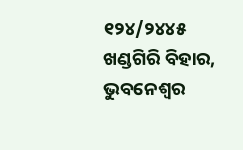୧୨୪/୨୪୪୫ ଖଣ୍ଡଗିରି ବିହାର, ଭୁବନେଶ୍ୱର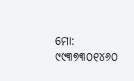ମୋ: ୯୯୩୭୩୦୧୪୬୦